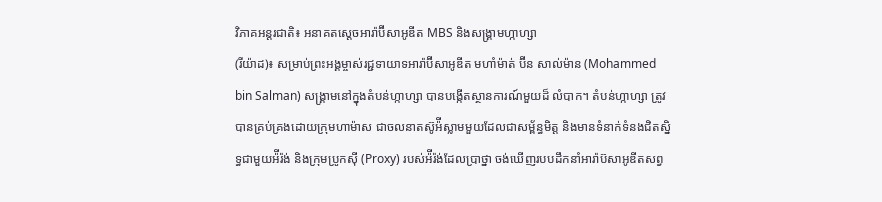វិភាគអន្តរជាតិ៖ អនាគតស្ដេចអារ៉ាប៊ីសាអូឌីត MBS និងសង្រ្គាមហ្កាហ្សា
(រីយ៉ាដ)៖ សម្រាប់ព្រះអង្គម្ចាស់រជ្ជទាយាទអារ៉ាប៊ីសាអូឌីត មហាំម៉ាត់ ប៊ីន សាល់ម៉ាន (Mohammed bin Salman) សង្រ្គាមនៅក្នុងតំបន់ហ្កាហ្សា បានបង្កើតស្ថានការណ៍មួយដ៏ លំបាក។ តំបន់ហ្កាហ្សា ត្រូវបានគ្រប់គ្រងដោយក្រុមហាម៉ាស ជាចលនាតស៊ូអ៉ីស្លាមមួយដែលជាសម្ព័ន្ធមិត្ត និងមានទំនាក់ទំនងជិតស្និទ្ធជាមួយអ៉ីរ៉ង់ និងក្រុមប្រូកស៊ី (Proxy) របស់អ៉ីរ៉ង់ដែលប្រាថ្នា ចង់ឃើញរបបដឹកនាំអារ៉ាប៊សាអូឌីតសព្វ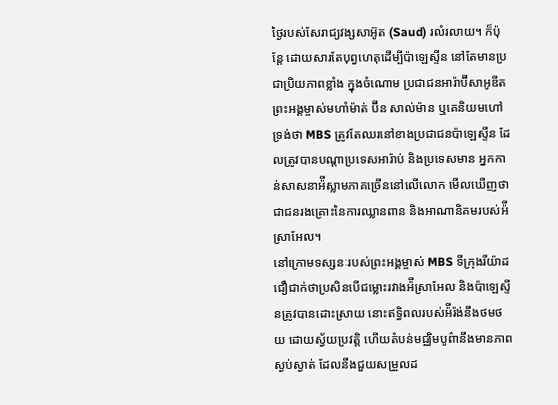ថៃ្ងរបស់សែរាជ្យវង្សសាអ៊ូត (Saud) រលំរលាយ។ ក៏ប៉ុន្តែ ដោយសារតែបុព្វហេតុដើម្បីប៉ាឡេស្ទីន នៅតែមានប្រជាប្រិយភាពខ្លាំង ក្នុងចំណោម ប្រជាជនអារ៉ាប៊ីសាអូឌីត ព្រះអង្គម្ចាស់មហាំម៉ាត់ ប៊ីន សាល់ម៉ាន ឬគេនិយមហៅទ្រង់ថា MBS ត្រូវតែឈរនៅខាងប្រជាជនប៉ាឡេស្ទីន ដែលត្រូវបានបណ្ដាប្រទេសអារ៉ាប់ និងប្រទេសមាន អ្នកកាន់សាសនាអ៉ីស្លាមភាគច្រើននៅលើលោក មើលឃើញថាជាជនរងគ្រោះនៃការឈ្លានពាន និងអាណានិគមរបស់អ៉ីស្រាអែល។
នៅក្រោមទស្សនៈរបស់ព្រះអង្គម្ចាស់ MBS ទីក្រុងរីយ៉ាដជឿជាក់ថាប្រសិនបើជម្លោះរវាងអ៉ីស្រាអែល និងប៉ាឡេស្ទីនត្រូវបានដោះស្រាយ នោះឥទ្ធិពលរបស់អ៉ីរ៉ង់នឹងថមថយ ដោយស្វ័យប្រវត្តិ ហើយតំបន់មជ្ឈិមបូព៌ានឹងមានភាពស្ងប់ស្ងាត់ ដែលនឹងជួយសម្រួលដ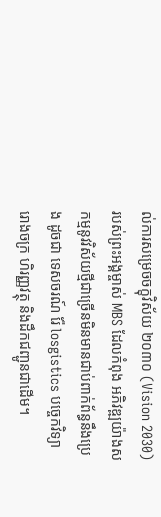ល់ការសម្រេចចក្ខុវិស័យ ២០៣០ (Vision 2030) របស់ព្រះអង្គម្ចាស់ MBS ដែលកំពុង អភិវឌ្ឍយ៉ាងសកម្មនូវវិស័យថ្មីជាច្រើនមិនមានជាប់ពាក់ព័ន្ធនឹងប្រេង ដូចជា ទេសចរណ៍ រ៉ែ losgistics បច្ចេកវិទ្យា រោងចក្រ ហិរញ្ញវត្ថុ និងដឹកជញ្ជូនជាដើម។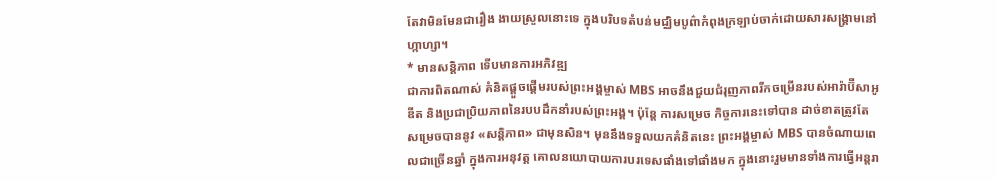តែវាមិនមែនជារឿង ងាយស្រួលនោះទេ ក្នុងបរិបទតំបន់មជ្ឈិមបូព៌ាកំពុងក្រឡាប់ចាក់ដោយសារសង្រ្គាមនៅហ្កាហ្សា។
* មានសន្តិភាព ទើបមានការអភិវឌ្ឍ
ជាការពិតណាស់ គំនិតផ្ដួចផ្ដើមរបស់ព្រះអង្គម្ចាស់ MBS អាចនឹងជួយជំរុញភាពរីកចម្រើនរបស់អារ៉ាប៊ីសាអូឌីត និងប្រជាប្រិយភាពនៃរបបដឹកនាំរបស់ព្រះអង្គ។ ប៉ុន្តែ ការសម្រេច កិច្ចការនេះទៅបាន ដាច់ខាតត្រូវតែសម្រេចបាននូវ «សន្តិភាព» ជាមុនសិន។ មុននឹងទទួលយកគំនិតនេះ ព្រះអង្គម្ចាស់ MBS បានចំណាយពេលជាច្រើនឆ្នាំ ក្នុងការអនុវត្ត គោលនយោបាយការបរទេសផាំងទៅផាំងមក ក្នុងនោះរួមមានទាំងការធ្វើអន្តរា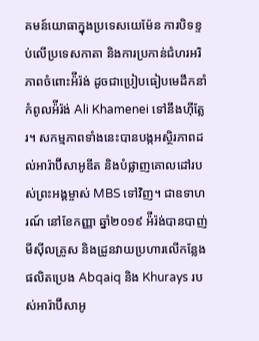គមន៍យោធាក្នុងប្រទេសយេម៉ែន ការបិទខ្ទប់លើប្រទេសកាតា និងការប្រកាន់ជំហរអរិភាពចំពោះអ៉ីរ៉ង់ ដូចជាប្រៀបធៀបមេដឹកនាំកំពូលអ៉ីរ៉ង់ Ali Khamenei ទៅនឹងហ៊ីត្លែរ។ សកម្មភាពទាំងនេះបានបង្កអស្ថិរភាពដល់អារ៉ាប៊ីសាអូឌីត និងបំផ្លាញគោលដៅរបស់ព្រះអង្គម្ចាស់ MBS ទៅវិញ។ ជាឧទាហរណ៍ នៅខែកញ្ញា ឆ្នាំ២០១៩ អ៉ីរ៉ង់បានបាញ់មីស៊ីលគ្រូស និងដ្រូនវាយប្រហារលើកន្លែងផលិតប្រេង Abqaiq និង Khurays របស់អារ៉ាប៊ីសាអូ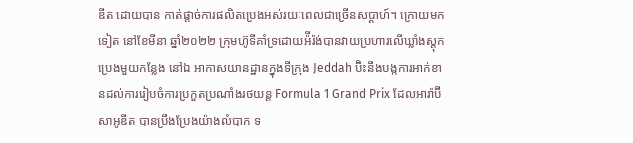ឌីត ដោយបាន កាត់ផ្ដាច់ការផលិតប្រេងអស់រយៈពេលជាច្រើនសប្ដាហ៍។ ក្រោយមកទៀត នៅខែមីនា ឆ្នាំ២០២២ ក្រុមហ៊ូទីគាំទ្រដោយអ៉ីរ៉ង់បានវាយប្រហារលើឃ្លាំងស្ដុកប្រេងមួយកន្លែង នៅឯ អាកាសយានដ្ឋានក្នុងទីក្រុង Jeddah ប៊ិះនឹងបង្កការអាក់ខានដល់ការរៀបចំការប្រកួតប្រណាំងរថយន្ដ Formula 1 Grand Prix ដែលអារ៉ាប៊ីសាអូឌីត បានប្រឹងប្រែងយ៉ាងលំបាក ទ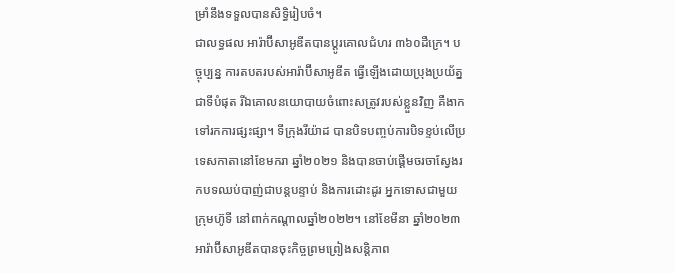ម្រាំនឹងទទួលបានសិទ្ធិរៀបចំ។
ជាលទ្ធផល អារ៉ាប៊ីសាអូឌីតបានប្ដូរគោលជំហរ ៣៦០ដឺក្រេ។ បច្ចុប្បន្ន ការតបតរបស់អារ៉ាប៊ីសាអូឌីត ធ្វើឡើងដោយប្រុងប្រយ័ត្នជាទីបំផុត រីឯគោលនយោបាយចំពោះសត្រូវរបស់ខ្លួនវិញ គឺងាកទៅរកការផ្សះផ្សា។ ទីក្រុងរីយ៉ាដ បានបិទបញ្ចប់ការបិទខ្ទប់លើប្រទេសកាតានៅខែមករា ឆ្នាំ២០២១ និងបានចាប់ផ្ដើមចរចាស្វែងរកបទឈប់បាញ់ជាបន្តបន្ទាប់ និងការដោះដូរ អ្នកទោសជាមួយក្រុមហ៊ូទី នៅពាក់កណ្ដាលឆ្នាំ២០២២។ នៅខែមីនា ឆ្នាំ២០២៣ អារ៉ាប៊ីសាអូឌីតបានចុះកិច្ចព្រមព្រៀងសន្តិភាព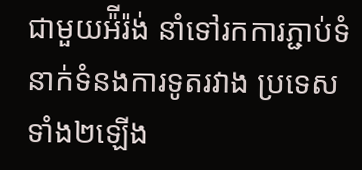ជាមួយអ៉ីរ៉ង់ នាំទៅរកការភ្ជាប់ទំនាក់ទំនងការទូតរវាង ប្រទេសទាំង២ឡើង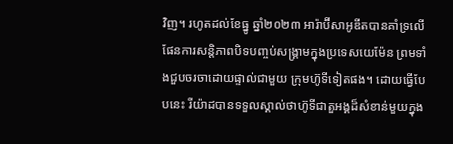វិញ។ រហូតដល់ខែធ្នូ ឆ្នាំ២០២៣ អារ៉ាប៊ីសាអូឌីតបានគាំទ្រលើផែនការសន្តិភាពបិទបញ្ចប់សង្រ្គាមក្នុងប្រទេសយេម៉ែន ព្រមទាំងជួបចរចាដោយផ្ទាល់ជាមួយ ក្រុមហ៊ូទីទៀតផង។ ដោយធ្វើបែបនេះ រីយ៉ាដបានទទួលស្គាល់ថាហ៊ូទីជាតួអង្គដ៏សំខាន់មួយក្នុង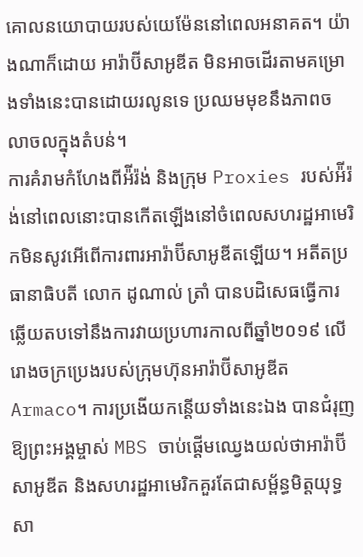គោលនយោបាយរបស់យេម៉ែននៅពេលអនាគត។ យ៉ាងណាក៏ដោយ អារ៉ាប៊ីសាអូឌីត មិនអាចដើរតាមគម្រោងទាំងនេះបានដោយរលូនទេ ប្រឈមមុខនឹងភាពចលាចលក្នុងតំបន់។
ការគំរាមកំហែងពីអ៉ីរ៉ង់ និងក្រុម Proxies របស់អ៉ីរ៉ង់នៅពេលនោះបានកើតឡើងនៅចំពេលសហរដ្ឋអាមេរិកមិនសូវអើពើការពារអារ៉ាប៊ីសាអូឌីតឡើយ។ អតីតប្រធានាធិបតី លោក ដូណាល់ ត្រាំ បានបដិសេធធ្វើការឆ្លើយតបទៅនឹងការវាយប្រហារកាលពីឆ្នាំ២០១៩ លើរោងចក្រប្រេងរបស់ក្រុមហ៊ុនអារ៉ាប៊ីសាអូឌីត Armaco។ ការប្រងើយកន្ដើយទាំងនេះឯង បានជំរុញឱ្យព្រះអង្គម្ចាស់ MBS ចាប់ផ្ដើមឈ្វេងយល់ថាអារ៉ាប៊ីសាអូឌីត និងសហរដ្ឋអាមេរិកគួរតែជាសម្ព័ន្ធមិត្តយុទ្ធសា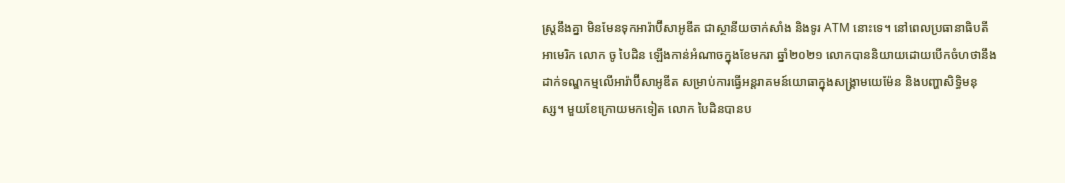ស្ត្រនឹងគ្នា មិនមែនទុកអារ៉ាប៊ីសាអូឌីត ជាស្ថានីយចាក់សាំង និងទូរ ATM នោះទេ។ នៅពេលប្រធានាធិបតីអាមេរិក លោក ចូ បៃដិន ឡើងកាន់អំណាចក្នុងខែមករា ឆ្នាំ២០២១ លោកបាននិយាយដោយបើកចំហថានឹងដាក់ទណ្ឌកម្មលើអារ៉ាប៊ីសាអូឌីត សម្រាប់ការធ្វើអន្តរាគមន៍យោធាក្នុងសង្រ្គាមយេម៉ែន និងបញ្ហាសិទ្ធិមនុស្ស។ មួយខែក្រោយមកទៀត លោក បៃដិនបានប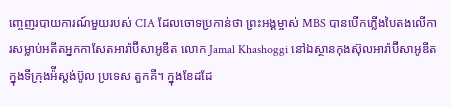ញ្ចេញរបាយការណ៍មួយរបស់ CIA ដែលចោទប្រកាន់ថា ព្រះអង្គម្ចាស់ MBS បានបើកភ្លើងបៃតងលើការសម្លាប់អតីតអ្នកកាសែតអារ៉ាប៊ីសាអូឌីត លោក Jamal Khashoggi នៅឯស្ថានកុងស៊ុលអារ៉ាប៊ីសាអូឌីត ក្នុងទីក្រុងអ៉ីស្ដង់ប៊ូល ប្រទេស តួកគី។ ក្នុងខែដដែ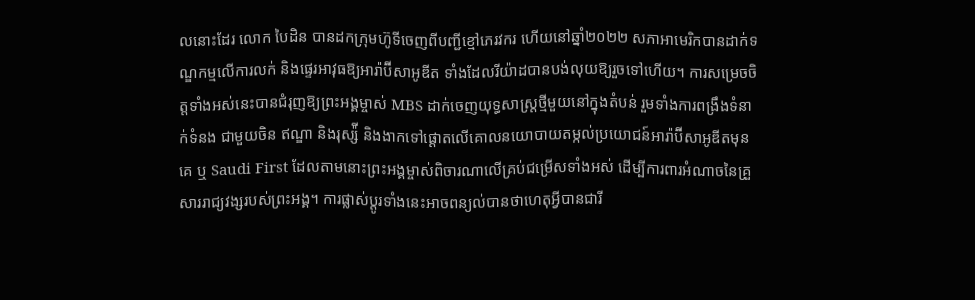លនោះដែរ លោក បៃដិន បានដកក្រុមហ៊ូទីចេញពីបញ្ជីខ្មៅភេរវករ ហើយនៅឆ្នាំ២០២២ សភាអាមេរិកបានដាក់ទណ្ឌកម្មលើការលក់ និងផ្ទេរអាវុធឱ្យអារ៉ាប៊ីសាអូឌីត ទាំងដែលរីយ៉ាដបានបង់លុយឱ្យរួចទៅហើយ។ ការសម្រេចចិត្តទាំងអស់នេះបានជំរុញឱ្យព្រះអង្គម្ចាស់ MBS ដាក់ចេញយុទ្ធសាស្ត្រថ្មីមួយនៅក្នុងតំបន់ រួមទាំងការពង្រឹងទំនាក់ទំនង ជាមួយចិន ឥណ្ឌា និងរុស្ស៉ី និងងាកទៅផ្ដោតលើគោលនយោបាយតម្កល់ប្រយោជន៍អារ៉ាប៊ីសាអូឌីតមុនគេ ឬ Saudi First ដែលតាមនោះព្រះអង្គម្ចាស់ពិចារណាលើគ្រប់ជម្រើសទាំងអស់ ដើម្បីការពារអំណាចនៃគ្រួសាររាជ្យវង្សរបស់ព្រះអង្គ។ ការផ្លាស់ប្ដូរទាំងនេះអាចពន្យល់បានថាហេតុអ្វីបានជារី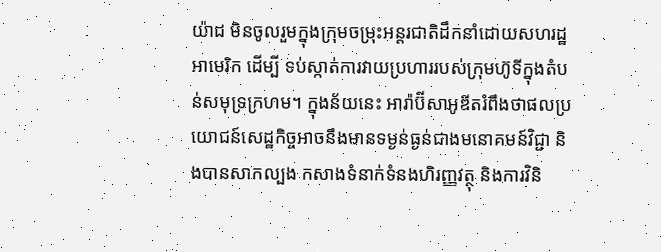យ៉ាដ មិនចូលរួមក្នុងក្រុមចម្រុះអន្តរជាតិដឹកនាំដោយសហរដ្ឋអាមេរិក ដើម្បី ទប់ស្កាត់ការវាយប្រហាររបស់ក្រុមហ៊ូទីក្នុងតំបន់សមុទ្រក្រហម។ ក្នុងន័យនេះ អារ៉ាប៊ីសាអូឌីតរំពឹងថាផលប្រយោជន៍សេដ្ឋកិច្ចអាចនឹងមានទម្ងន់ធ្ងន់ជាងមនោគមន៍វិជ្ជា និងបានសាកល្បង កសាងទំនាក់ទំនងហិរញ្ញវត្ថុ និងការវិនិ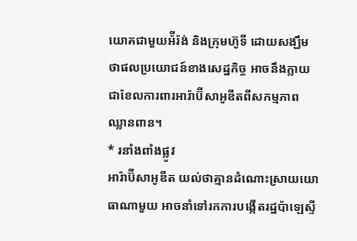យោគជាមួយអ៉ីរ៉ង់ និងក្រុមហ៊ូទី ដោយសង្ឃឹមថាផលប្រយោជន៍ខាងសេដ្ឋកិច្ច អាចនឹងក្លាយជាខែលការពារអារ៉ាប៊ីសាអូឌីតពីសកម្មភាព ឈ្លានពាន។
* រនាំងពាំងផ្លូវ
អារ៉ាប៊ីសាអូឌីត យល់ថាគ្មានដំណោះស្រាយយោធាណាមួយ អាចនាំទៅរកការបង្កើតរដ្ឋប៉ាឡេស្ទី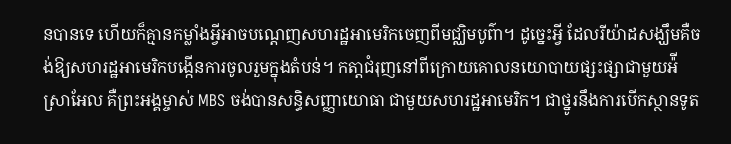នបានទេ ហើយក៏គ្មានកម្លាំងអ្វីអាចបណ្ដេញសហរដ្ឋអាមេរិកចេញពីមជ្ឈិមបូព៌ា។ ដូច្នេះអ្វី ដែលរីយ៉ាដសង្ឃឹមគឺចង់ឱ្យសហរដ្ឋអាមេរិកបង្កើនការចូលរួមក្នុងតំបន់។ កតា្តជំរុញនៅពីក្រោយគោលនយោបាយផ្សះផ្សាជាមួយអ៉ីស្រាអែល គឺព្រះអង្គម្ចាស់ MBS ចង់បានសន្ធិសញ្ញាយោធា ជាមួយសហរដ្ឋអាមេរិក។ ជាថ្នូរនឹងការបើកស្ថានទូត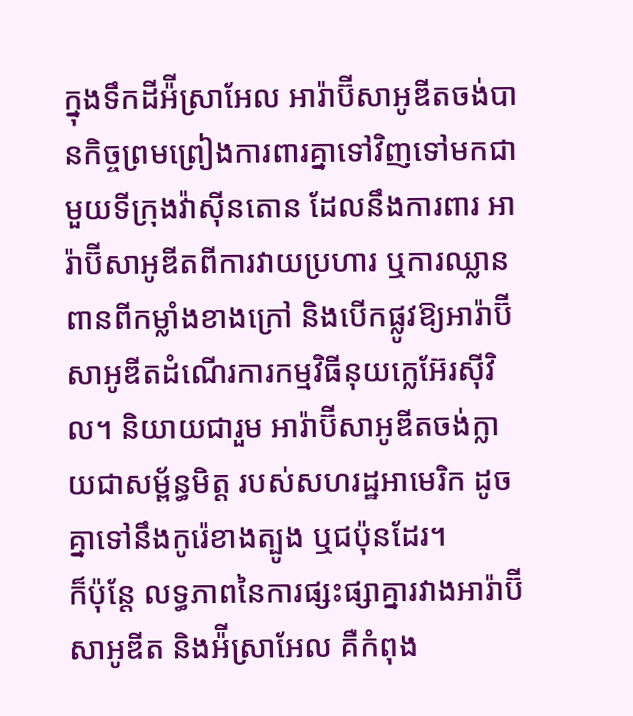ក្នុងទឹកដីអ៉ីស្រាអែល អារ៉ាប៊ីសាអូឌីតចង់បានកិច្ចព្រមព្រៀងការពារគ្នាទៅវិញទៅមកជាមួយទីក្រុងវ៉ាស៊ីនតោន ដែលនឹងការពារ អារ៉ាប៊ីសាអូឌីតពីការវាយប្រហារ ឬការឈ្លានពានពីកម្លាំងខាងក្រៅ និងបើកផ្លូវឱ្យអារ៉ាប៊ីសាអូឌីតដំណើរការកម្មវិធីនុយក្លេអ៊ែរស៊ីវិល។ និយាយជារួម អារ៉ាប៊ីសាអូឌីតចង់ក្លាយជាសម្ព័ន្ធមិត្ត របស់សហរដ្ឋអាមេរិក ដូចគ្នាទៅនឹងកូរ៉េខាងត្បូង ឬជប៉ុនដែរ។
ក៏ប៉ុន្តែ លទ្ធភាពនៃការផ្សះផ្សាគ្នារវាងអារ៉ាប៊ីសាអូឌីត និងអ៉ីស្រាអែល គឺកំពុង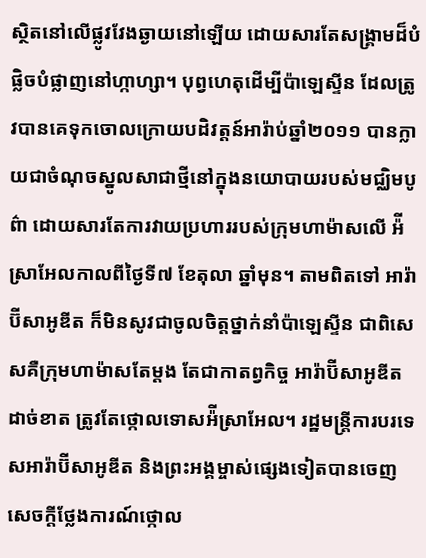ស្ថិតនៅលើផ្លូវវែងឆ្ងាយនៅឡើយ ដោយសារតែសង្រ្គាមដ៏បំផ្លិចបំផ្លាញនៅហ្កាហ្សា។ បុព្វហេតុដើម្បីប៉ាឡេស្ទីន ដែលត្រូវបានគេទុកចោលក្រោយបដិវត្តន៍អារ៉ាប់ឆ្នាំ២០១១ បានក្លាយជាចំណុចស្នូលសាជាថ្មីនៅក្នុងនយោបាយរបស់មជ្ឈិមបូព៌ា ដោយសារតែការវាយប្រហាររបស់ក្រុមហាម៉ាសលើ អ៉ីស្រាអែលកាលពីថ្ងៃទី៧ ខែតុលា ឆ្នាំមុន។ តាមពិតទៅ អារ៉ាប៊ីសាអូឌីត ក៏មិនសូវជាចូលចិត្តថ្នាក់នាំប៉ាឡេស្ទីន ជាពិសេសគឺក្រុមហាម៉ាសតែម្ដង តែជាកាតព្វកិច្ច អារ៉ាប៊ីសាអូឌីតដាច់ខាត ត្រូវតែថ្កោលទោសអ៉ីស្រាអែល។ រដ្ឋមន្ត្រីការបរទេសអារ៉ាប៊ីសាអូឌីត និងព្រះអង្គម្ចាស់ផ្សេងទៀតបានចេញសេចក្ដីថ្លែងការណ៍ថ្កោល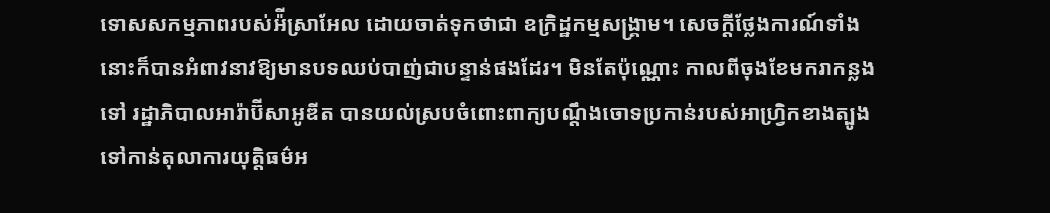ទោសសកម្មភាពរបស់អ៉ីស្រាអែល ដោយចាត់ទុកថាជា ឧក្រិដ្ឋកម្មសង្រ្គាម។ សេចក្ដីថ្លែងការណ៍ទាំងនោះក៏បានអំពាវនាវឱ្យមានបទឈប់បាញ់ជាបន្ទាន់ផងដែរ។ មិនតែប៉ុណ្ណោះ កាលពីចុងខែមករាកន្លងទៅ រដ្ឋាភិបាលអារ៉ាប៊ីសាអូឌីត បានយល់ស្របចំពោះពាក្យបណ្ដឹងចោទប្រកាន់របស់អាហ្វ្រិកខាងត្បូងទៅកាន់តុលាការយុត្តិធម៌អ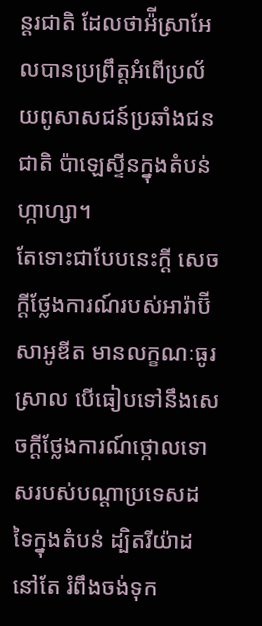ន្តរជាតិ ដែលថាអ៉ីស្រាអែលបានប្រព្រឹត្តអំពើប្រល័យពូសាសជន៍ប្រឆាំងជនជាតិ ប៉ាឡេស្ទីនក្នុងតំបន់ហ្កាហ្សា។
តែទោះជាបែបនេះក្ដី សេចក្ដីថ្លែងការណ៍របស់អារ៉ាប៊ីសាអូឌីត មានលក្ខណៈធូរស្រាល បើធៀបទៅនឹងសេចក្ដីថ្លែងការណ៍ថ្កោលទោសរបស់បណ្ដាប្រទេសដទៃក្នុងតំបន់ ដ្បិតរីយ៉ាដនៅតែ រំពឹងចង់ទុក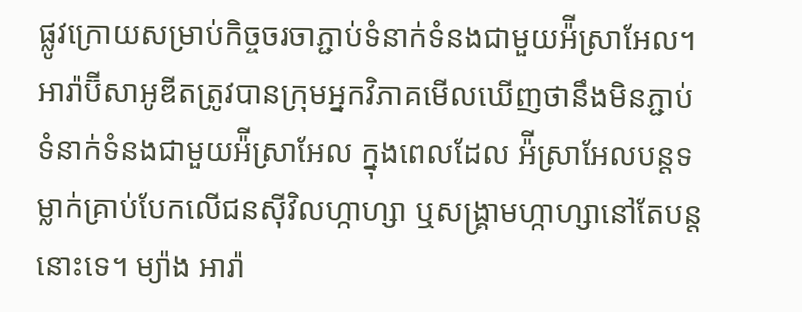ផ្លូវក្រោយសម្រាប់កិច្ចចរចាភ្ជាប់ទំនាក់ទំនងជាមួយអ៉ីស្រាអែល។ អារ៉ាប៊ីសាអូឌីតត្រូវបានក្រុមអ្នកវិភាគមើលឃើញថានឹងមិនភ្ជាប់ទំនាក់ទំនងជាមួយអ៉ីស្រាអែល ក្នុងពេលដែល អ៉ីស្រាអែលបន្តទម្លាក់គ្រាប់បែកលើជនស៊ីវិលហ្កាហ្សា ឬសង្រ្គាមហ្កាហ្សានៅតែបន្តនោះទេ។ ម្យ៉ាង អារ៉ា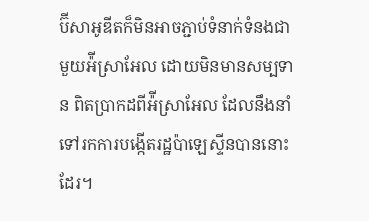ប៊ីសាអូឌីតក៏មិនអាចភ្ជាប់ទំនាក់ទំនងជាមួយអ៉ីស្រាអែល ដោយមិនមានសម្បទាន ពិតប្រាកដពីអ៉ីស្រាអែល ដែលនឹងនាំទៅរកការបង្កើតរដ្ឋប៉ាឡេស្ទីនបាននោះដែរ។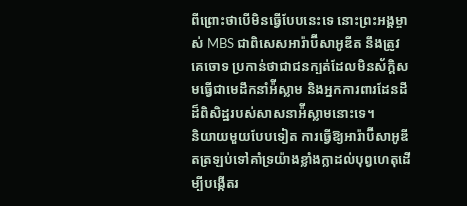ពីព្រោះថាបើមិនធ្វើបែបនេះទេ នោះព្រះអង្គម្ចាស់ MBS ជាពិសេសអារ៉ាប៊ីសាអូឌីត នឹងត្រូវគេចោទ ប្រកាន់ថាជាជនក្បត់ដែលមិនស័ក្តិសមធ្វើជាមេដឹកនាំអ៉ីស្លាម និងអ្នកការពារដែនដីដ៏ពិសិដ្ឋរបស់សាសនាអ៉ីស្លាមនោះទេ។
និយាយមួយបែបទៀត ការធ្វើឱ្យអារ៉ាប៊ីសាអូឌីតត្រឡប់ទៅគាំទ្រយ៉ាងខ្លាំងក្លាដល់បុព្វហេតុដើម្បីបង្កើតរ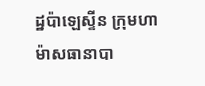ដ្ឋប៉ាឡេស្ទីន ក្រុមហាម៉ាសធានាបា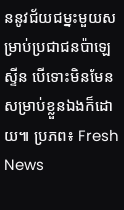ននូវជ័យជម្នះមួយសម្រាប់ប្រជាជនប៉ាឡេស្ទីន បើទោះមិនមែនសម្រាប់ខ្លួនឯងក៏ដោយ៕ ប្រភព៖ Fresh News